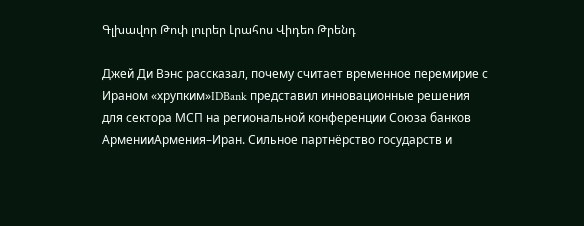Գլխավոր Թոփ լուրեր Լրահոս Վիդեո Թրենդ

Джей Ди Вэнс рассказал, почему считает временное перемирие с Ираном «хрупким»IDBank представил инновационные решения для сектора МСП на региональной конференции Союза банков АрменииАрмения–Иран. Сильное партнёрство государств и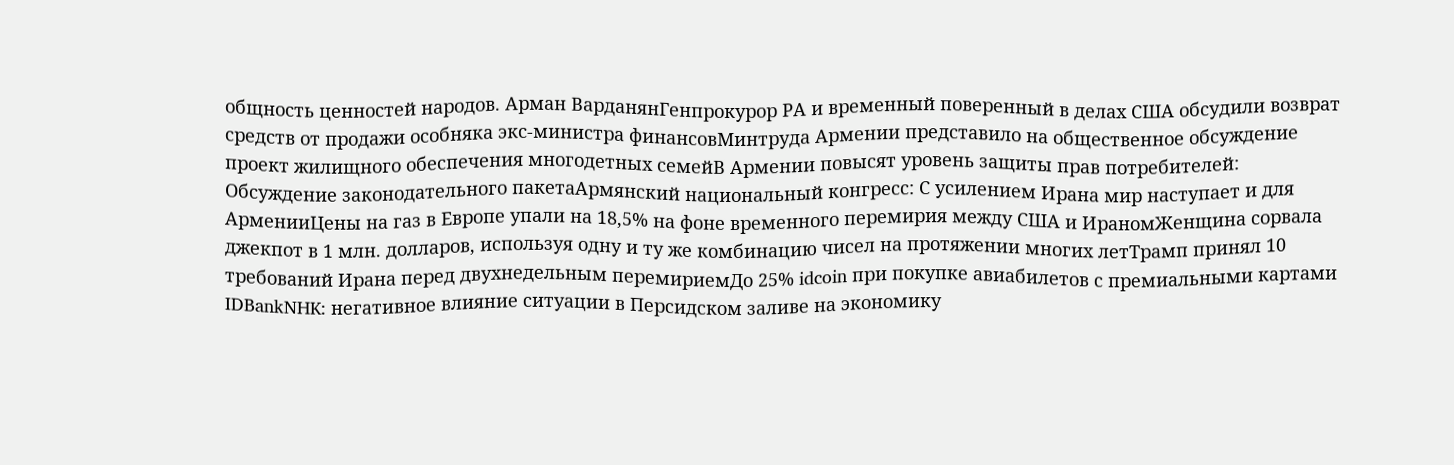общность ценностей народов. Арман ВарданянГенпрокурор РА и временный поверенный в делах США обсудили возврат средств от продажи особняка экс-министра финансовМинтруда Армении представило на общественное обсуждение проект жилищного обеспечения многодетных семейВ Армении повысят уровень защиты прав потребителей: Обсуждение законодательного пакетаАрмянский национальный конгресс: С усилением Ирана мир наступает и для АрменииЦены на газ в Европе упали на 18,5% на фоне временного перемирия между США и ИраномЖенщина сорвала джекпот в 1 млн. долларов, используя одну и ту же комбинацию чисел на протяжении многих летТрамп принял 10 требований Ирана перед двухнедельным перемириемДо 25% idcoin при покупке авиабилетов с премиальными картами IDBankNHK: негативное влияние ситуации в Персидском заливе на экономику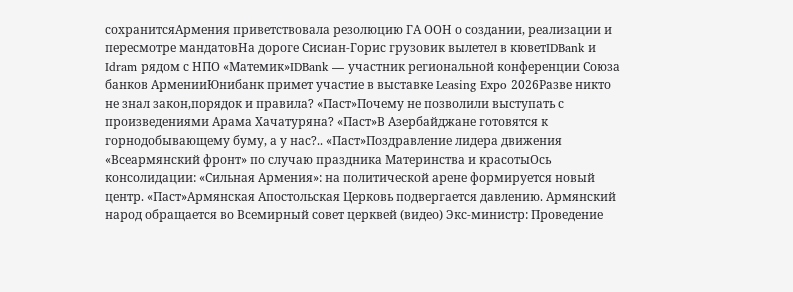сохранитсяАрмения приветствовала резолюцию ГА ООН о создании, реализации и пересмотре мандатовНа дороге Сисиан-Горис грузовик вылетел в кюветIDBank и Idram рядом с НПО «Матемик»IDBank — участник региональной конференции Союза банков АрменииЮнибанк примет участие в выставке Leasing Expo 2026Разве никто не знал закон,порядок и правила? «Паст»Почему не позволили выступать с произведениями Арама Хачатуряна? «Паст»В Азербайджане готовятся к горнодобывающему буму, а у нас?.. «Паст»Поздравление лидера движения «Всеармянский фронт» по случаю праздника Материнства и красотыОсь консолидации: «Сильная Армения»: на политической арене формируется новый центр. «Паст»Армянская Апостольская Церковь подвергается давлению. Армянский народ обращается во Всемирный совет церквей (видео) Экс-министр: Проведение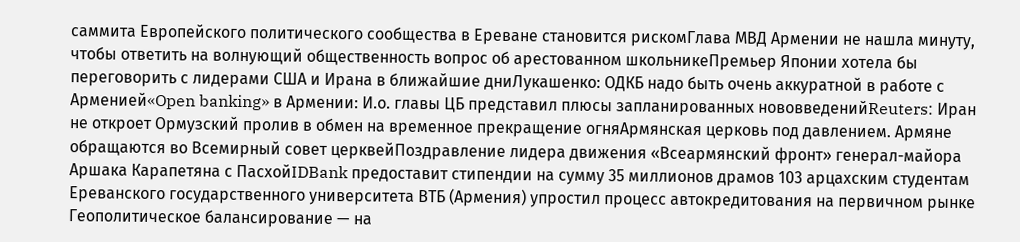саммита Европейского политического сообщества в Ереване становится рискомГлава МВД Армении не нашла минуту, чтобы ответить на волнующий общественность вопрос об арестованном школьникеПремьер Японии хотела бы переговорить с лидерами США и Ирана в ближайшие дниЛукашенко: ОДКБ надо быть очень аккуратной в работе с Арменией«Open banking» в Армении: И.о. главы ЦБ представил плюсы запланированных нововведенийReuters: Иран не откроет Ормузский пролив в обмен на временное прекращение огняАрмянская церковь под давлением. Армяне обращаются во Всемирный совет церквейПоздравление лидера движения «Всеармянский фронт» генерал-майора Аршака Карапетяна с ПасхойIDBank предоставит стипендии на сумму 35 миллионов драмов 103 арцахским студентам Ереванского государственного университета ВТБ (Армения) упростил процесс автокредитования на первичном рынке Геополитическое балансирование — на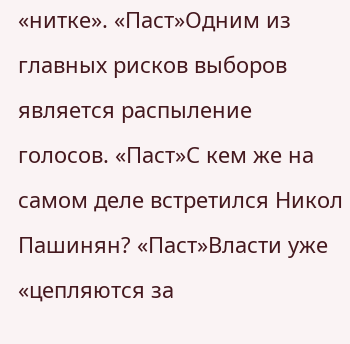«нитке». «Паст»Одним из главных рисков выборов является распыление голосов. «Паст»С кем же на самом деле встретился Никол Пашинян? «Паст»Власти уже «цепляются за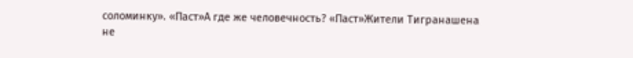соломинку». «Паст»А где же человечность? «Паст»Жители Тигранашена не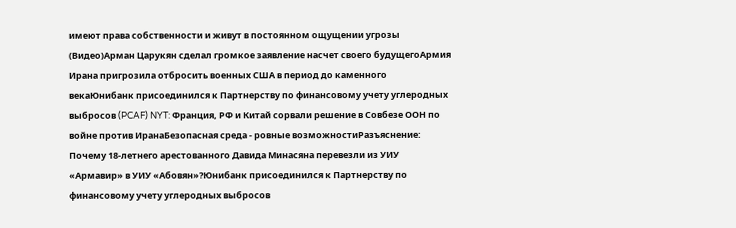имеют права собственности и живут в постоянном ощущении угрозы (Видео)Арман Царукян сделал громкое заявление насчет своего будущегоАрмия Ирана пригрозила отбросить военных США в период до каменного векаЮнибанк присоединился к Партнерству по финансовому учету углеродных выбросов (PCAF) NYT: Франция, РФ и Китай сорвали решение в Совбезе ООН по войне против ИранаБезопасная среда - ровные возможностиРазъяснение: Почему 18-летнего арестованного Давида Минасяна перевезли из УИУ «Армавир» в УИУ «Абовян»?Юнибанк присоединился к Партнерству по финансовому учету углеродных выбросов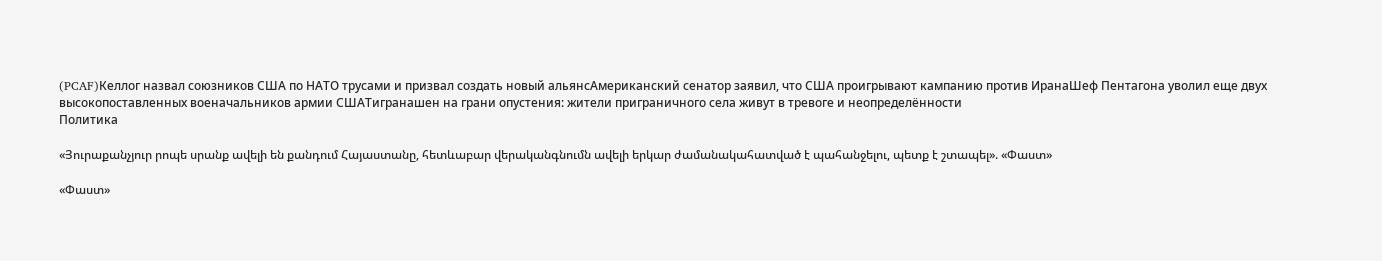(PCAF)Келлог назвал союзников США по НАТО трусами и призвал создать новый альянсАмериканский сенатор заявил, что США проигрывают кампанию против ИранаШеф Пентагона уволил еще двух высокопоставленных военачальников армии СШАТигранашен на грани опустения: жители приграничного села живут в тревоге и неопределённости
Политика

«Յուրաքանչյուր րոպե սրանք ավելի են քանդում Հայաստանը, հետևաբար վերականգնումն ավելի երկար ժամանակահատված է պահանջելու, պետք է շտապել». «Փաստ»

«Փաստ»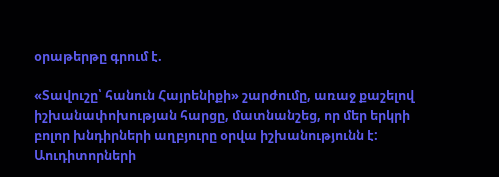օրաթերթը գրում է.

«Տավուշը՝ հանուն Հայրենիքի» շարժումը, առաջ քաշելով իշխանափոխության հարցը, մատնանշեց, որ մեր երկրի բոլոր խնդիրների աղբյուրը օրվա իշխանությունն է: Աուդիտորների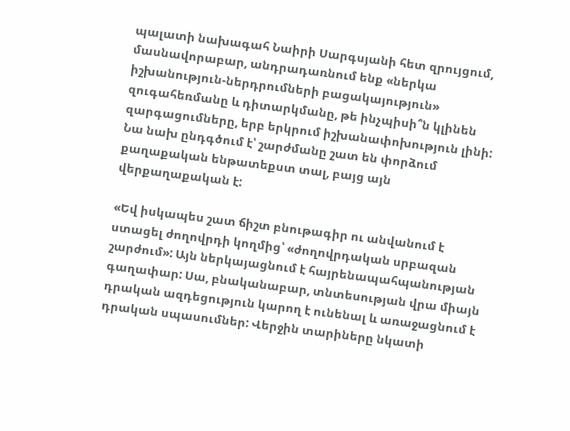պալատի նախագահ Նաիրի Սարգսյանի հետ զրույցում, մասնավորաբար, անդրադառնում ենք «ներկա իշխանություն-ներդրումների բացակայություն» զուգահեռմանը և դիտարկմանը, թե ինչպիսի՞ն կլինեն զարգացումները, երբ երկրում իշխանափոխություն լինի: Նա նախ ընդգծում է՝ շարժմանը շատ են փորձում քաղաքական ենթատեքստ տալ, բայց այն վերքաղաքական է:

«Եվ իսկապես շատ ճիշտ բնութագիր ու անվանում է ստացել ժողովրդի կողմից՝ «ժողովրդական սրբազան շարժում»: Այն ներկայացնում է հայրենապահպանության գաղափար: Սա, բնականաբար, տնտեսության վրա միայն դրական ազդեցություն կարող է ունենալ և առաջացնում է դրական սպասումներ: Վերջին տարիները նկատի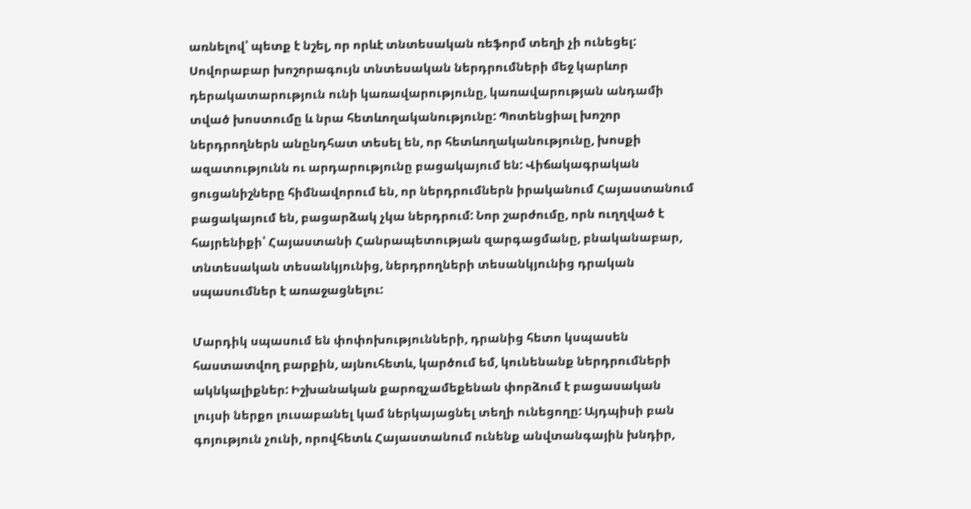առնելով՝ պետք է նշել, որ որևէ տնտեսական ռեֆորմ տեղի չի ունեցել: Սովորաբար խոշորագույն տնտեսական ներդրումների մեջ կարևոր դերակատարություն ունի կառավարությունը, կառավարության անդամի տված խոստումը և նրա հետևողականությունը: Պոտենցիալ խոշոր ներդրողներն անընդհատ տեսել են, որ հետևողականությունը, խոսքի ազատությունն ու արդարությունը բացակայում են: Վիճակագրական ցուցանիշները հիմնավորում են, որ ներդրումներն իրականում Հայաստանում բացակայում են, բացարձակ չկա ներդրում: Նոր շարժումը, որն ուղղված է հայրենիքի՝ Հայաստանի Հանրապետության զարգացմանը, բնականաբար, տնտեսական տեսանկյունից, ներդրողների տեսանկյունից դրական սպասումներ է առաջացնելու:

Մարդիկ սպասում են փոփոխությունների, դրանից հետո կսպասեն հաստատվող բարքին, այնուհետև, կարծում եմ, կունենանք ներդրումների ակնկալիքներ: Իշխանական քարոզչամեքենան փորձում է բացասական լույսի ներքո լուսաբանել կամ ներկայացնել տեղի ունեցողը: Այդպիսի բան գոյություն չունի, որովհետև Հայաստանում ունենք անվտանգային խնդիր,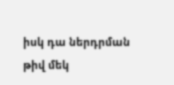իսկ դա ներդրման թիվ մեկ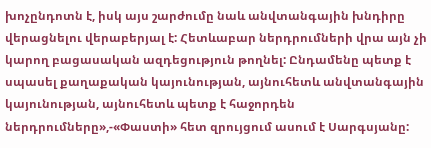խոչընդոտն է, իսկ այս շարժումը նաև անվտանգային խնդիրը վերացնելու վերաբերյալ է: Հետևաբար ներդրումների վրա այն չի կարող բացասական ազդեցություն թողնել: Ընդամենը պետք է սպասել քաղաքական կայունության, այնուհետև անվտանգային կայունության, այնուհետև պետք է հաջորդեն ներդրումները»,-«Փաստի» հետ զրույցում ասում է Սարգսյանը: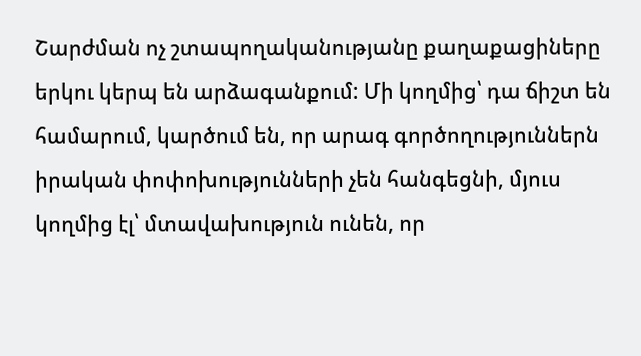Շարժման ոչ շտապողականությանը քաղաքացիները երկու կերպ են արձագանքում: Մի կողմից՝ դա ճիշտ են համարում, կարծում են, որ արագ գործողություններն իրական փոփոխությունների չեն հանգեցնի, մյուս կողմից էլ՝ մտավախություն ունեն, որ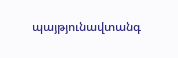պայթյունավտանգ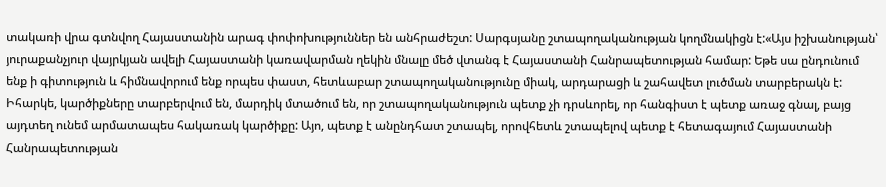տակառի վրա գտնվող Հայաստանին արագ փոփոխություններ են անհրաժեշտ: Սարգսյանը շտապողականության կողմնակիցն է:«Այս իշխանության՝ յուրաքանչյուր վայրկյան ավելի Հայաստանի կառավարման ղեկին մնալը մեծ վտանգ է Հայաստանի Հանրապետության համար: Եթե սա ընդունում ենք ի գիտություն և հիմնավորում ենք որպես փաստ, հետևաբար շտապողականությունը միակ, արդարացի և շահավետ լուծման տարբերակն է: Իհարկե, կարծիքները տարբերվում են, մարդիկ մտածում են, որ շտապողականություն պետք չի դրսևորել, որ հանգիստ է պետք առաջ գնալ, բայց այդտեղ ունեմ արմատապես հակառակ կարծիքը: Այո, պետք է անընդհատ շտապել, որովհետև շտապելով պետք է հետագայում Հայաստանի Հանրապետության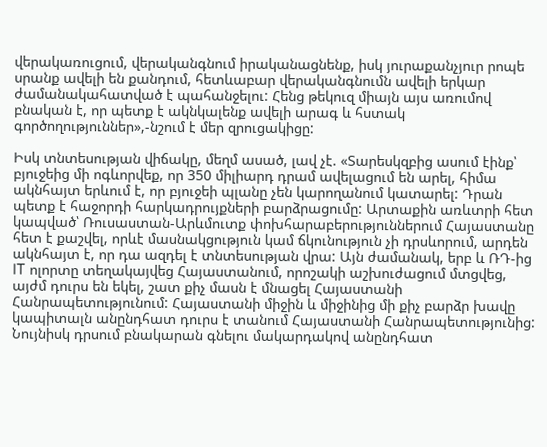վերակառուցում, վերականգնում իրականացնենք, իսկ յուրաքանչյուր րոպե սրանք ավելի են քանդում, հետևաբար վերականգնումն ավելի երկար ժամանակահատված է պահանջելու: Հենց թեկուզ միայն այս առումով բնական է, որ պետք է ակնկալենք ավելի արագ և հստակ գործողություններ»,-նշում է մեր զրուցակիցը:

Իսկ տնտեսության վիճակը, մեղմ ասած, լավ չէ. «Տարեսկզբից ասում էինք՝ բյուջեից մի ոգևորվեք, որ 350 միլիարդ դրամ ավելացում են արել, հիմա ակնհայտ երևում է, որ բյուջեի պլանը չեն կարողանում կատարել: Դրան պետք է հաջորդի հարկադրույքների բարձրացումը: Արտաքին առևտրի հետ կապված՝ Ռուսաստան-Արևմուտք փոխհարաբերություններում Հայաստանը հետ է քաշվել, որևէ մասնակցություն կամ ճկունություն չի դրսևորում, արդեն ակնհայտ է, որ դա ազդել է տնտեսության վրա: Այն ժամանակ, երբ և ՌԴ-ից IT ոլորտը տեղակայվեց Հայաստանում, որոշակի աշխուժացում մտցվեց, այժմ դուրս են եկել, շատ քիչ մասն է մնացել Հայաստանի Հանրապետությունում: Հայաստանի միջին և միջինից մի քիչ բարձր խավը կապիտալն անընդհատ դուրս է տանում Հայաստանի Հանրապետությունից: Նույնիսկ դրսում բնակարան գնելու մակարդակով անընդհատ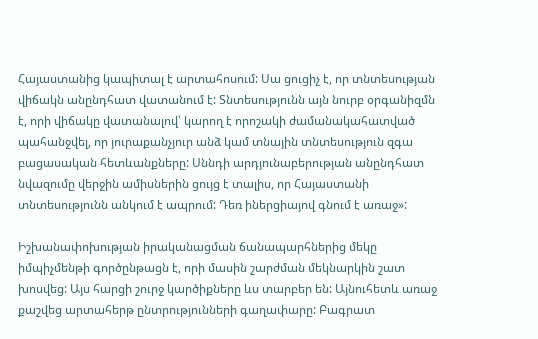Հայաստանից կապիտալ է արտահոսում: Սա ցուցիչ է, որ տնտեսության վիճակն անընդհատ վատանում է: Տնտեսությունն այն նուրբ օրգանիզմն է, որի վիճակը վատանալով՝ կարող է որոշակի ժամանակահատված պահանջվել, որ յուրաքանչյուր անձ կամ տնային տնտեսություն զգա բացասական հետևանքները: Սննդի արդյունաբերության անընդհատ նվազումը վերջին ամիսներին ցույց է տալիս, որ Հայաստանի տնտեսությունն անկում է ապրում: Դեռ իներցիայով գնում է առաջ»:

Իշխանափոխության իրականացման ճանապարհներից մեկը իմպիչմենթի գործընթացն է, որի մասին շարժման մեկնարկին շատ խոսվեց: Այս հարցի շուրջ կարծիքները ևս տարբեր են: Այնուհետև առաջ քաշվեց արտահերթ ընտրությունների գաղափարը: Բագրատ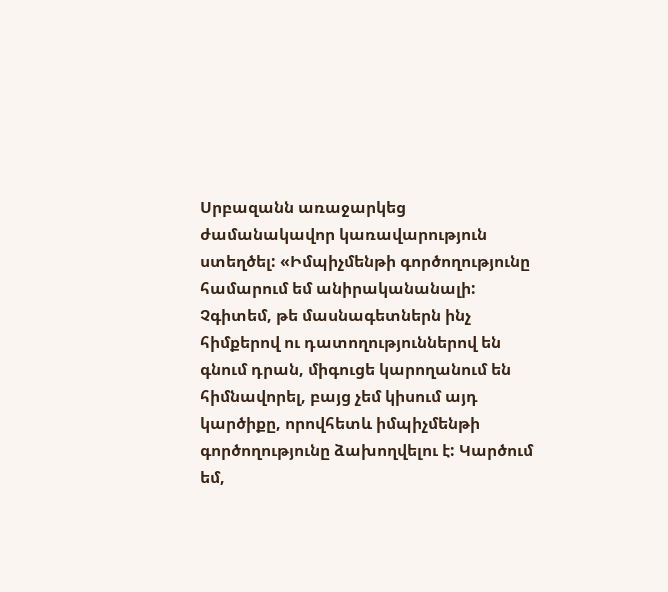Սրբազանն առաջարկեց ժամանակավոր կառավարություն ստեղծել: «Իմպիչմենթի գործողությունը համարում եմ անիրականանալի: Չգիտեմ, թե մասնագետներն ինչ հիմքերով ու դատողություններով են գնում դրան, միգուցե կարողանում են հիմնավորել, բայց չեմ կիսում այդ կարծիքը, որովհետև իմպիչմենթի գործողությունը ձախողվելու է: Կարծում եմ,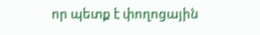որ պետք է փողոցային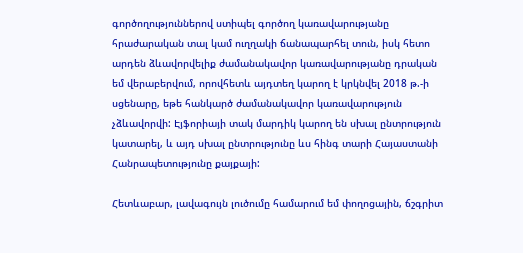գործողություններով ստիպել գործող կառավարությանը հրաժարական տալ կամ ուղղակի ճանապարհել տուն, իսկ հետո արդեն ձևավորվելիք ժամանակավոր կառավարությանը դրական եմ վերաբերվում, որովհետև այդտեղ կարող է կրկնվել 2018 թ.-ի սցենարը, եթե հանկարծ ժամանակավոր կառավարություն չձևավորվի: Էյֆորիայի տակ մարդիկ կարող են սխալ ընտրություն կատարել, և այդ սխալ ընտրությունը ևս հինգ տարի Հայաստանի Հանրապետությունը քայքայի:

Հետևաբար, լավագույն լուծումը համարում եմ փողոցային, ճշգրիտ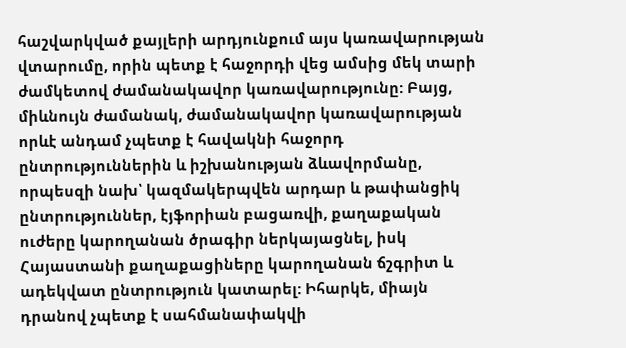հաշվարկված քայլերի արդյունքում այս կառավարության վտարումը, որին պետք է հաջորդի վեց ամսից մեկ տարի ժամկետով ժամանակավոր կառավարությունը: Բայց, միևնույն ժամանակ, ժամանակավոր կառավարության որևէ անդամ չպետք է հավակնի հաջորդ ընտրություններին և իշխանության ձևավորմանը, որպեսզի նախ՝ կազմակերպվեն արդար և թափանցիկ ընտրություններ, էյֆորիան բացառվի, քաղաքական ուժերը կարողանան ծրագիր ներկայացնել, իսկ Հայաստանի քաղաքացիները կարողանան ճշգրիտ և ադեկվատ ընտրություն կատարել: Իհարկե, միայն դրանով չպետք է սահմանափակվի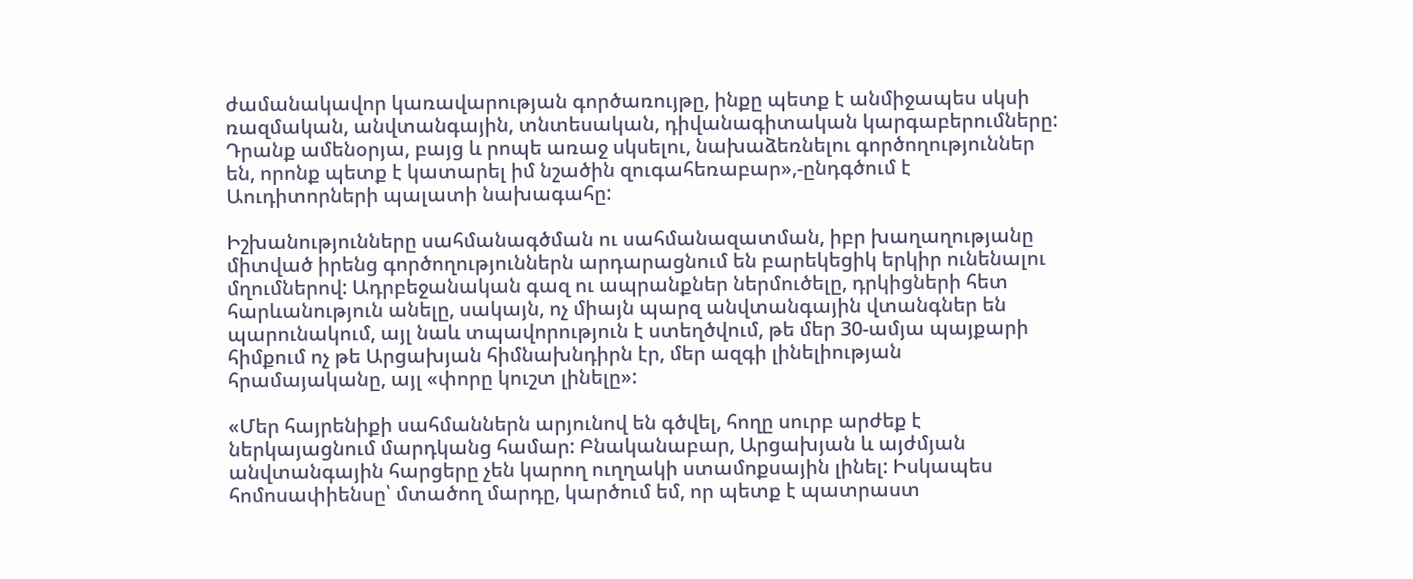ժամանակավոր կառավարության գործառույթը, ինքը պետք է անմիջապես սկսի ռազմական, անվտանգային, տնտեսական, դիվանագիտական կարգաբերումները: Դրանք ամենօրյա, բայց և րոպե առաջ սկսելու, նախաձեռնելու գործողություններ են, որոնք պետք է կատարել իմ նշածին զուգահեռաբար»,-ընդգծում է Աուդիտորների պալատի նախագահը:

Իշխանությունները սահմանագծման ու սահմանազատման, իբր խաղաղությանը միտված իրենց գործողություններն արդարացնում են բարեկեցիկ երկիր ունենալու մղումներով: Ադրբեջանական գազ ու ապրանքներ ներմուծելը, դրկիցների հետ հարևանություն անելը, սակայն, ոչ միայն պարզ անվտանգային վտանգներ են պարունակում, այլ նաև տպավորություն է ստեղծվում, թե մեր 30-ամյա պայքարի հիմքում ոչ թե Արցախյան հիմնախնդիրն էր, մեր ազգի լինելիության հրամայականը, այլ «փորը կուշտ լինելը»:

«Մեր հայրենիքի սահմաններն արյունով են գծվել, հողը սուրբ արժեք է ներկայացնում մարդկանց համար: Բնականաբար, Արցախյան և այժմյան անվտանգային հարցերը չեն կարող ուղղակի ստամոքսային լինել: Իսկապես հոմոսափիենսը՝ մտածող մարդը, կարծում եմ, որ պետք է պատրաստ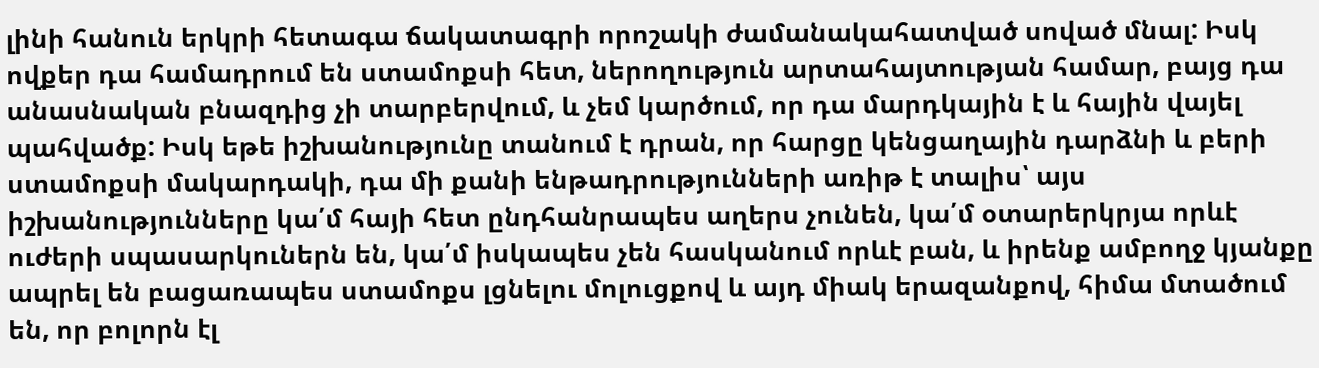լինի հանուն երկրի հետագա ճակատագրի որոշակի ժամանակահատված սոված մնալ: Իսկ ովքեր դա համադրում են ստամոքսի հետ, ներողություն արտահայտության համար, բայց դա անասնական բնազդից չի տարբերվում, և չեմ կարծում, որ դա մարդկային է և հային վայել պահվածք: Իսկ եթե իշխանությունը տանում է դրան, որ հարցը կենցաղային դարձնի և բերի ստամոքսի մակարդակի, դա մի քանի ենթադրությունների առիթ է տալիս՝ այս իշխանությունները կա՛մ հայի հետ ընդհանրապես աղերս չունեն, կա՛մ օտարերկրյա որևէ ուժերի սպասարկուներն են, կա՛մ իսկապես չեն հասկանում որևէ բան, և իրենք ամբողջ կյանքը ապրել են բացառապես ստամոքս լցնելու մոլուցքով և այդ միակ երազանքով, հիմա մտածում են, որ բոլորն էլ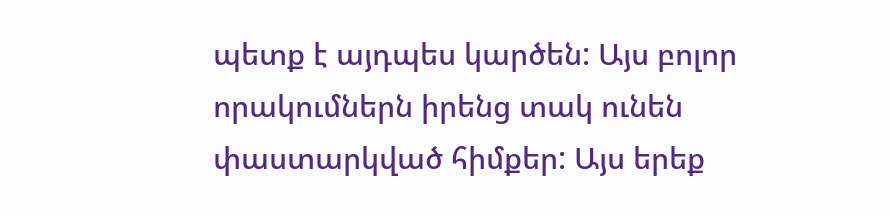պետք է այդպես կարծեն: Այս բոլոր որակումներն իրենց տակ ունեն փաստարկված հիմքեր: Այս երեք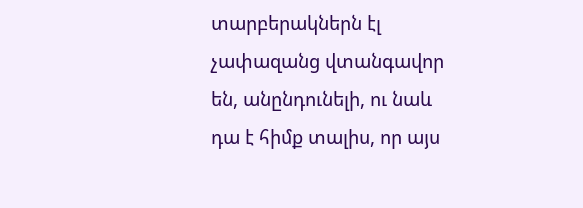տարբերակներն էլ չափազանց վտանգավոր են, անընդունելի, ու նաև դա է հիմք տալիս, որ այս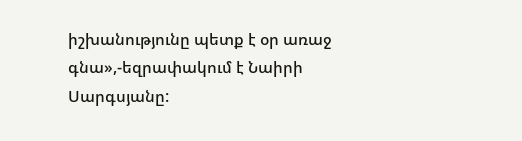իշխանությունը պետք է օր առաջ գնա»,-եզրափակում է Նաիրի Սարգսյանը: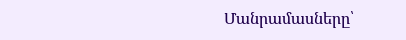Մանրամասները՝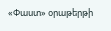«Փաստ» օրաթերթի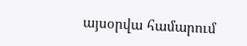այսօրվա համարում